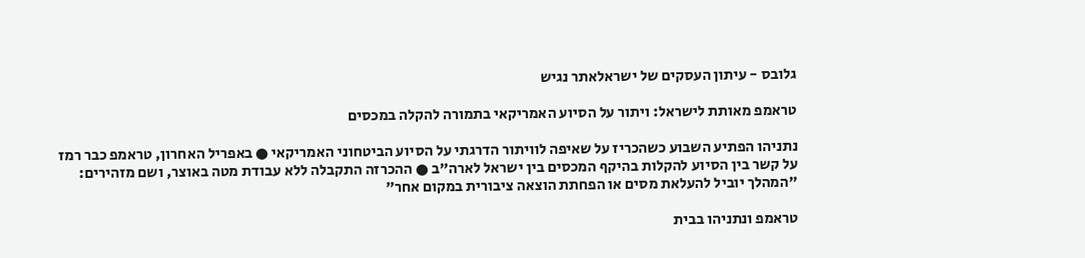גלובס - עיתון העסקים של ישראלאתר נגיש

טראמפ מאותת לישראל: ויתור על הסיוע האמריקאי בתמורה להקלה במכסים

נתניהו הפתיע השבוע כשהכריז על שאיפה לוויתור הדרגתי על הסיוע הביטחוני האמריקאי ● באפריל האחרון, טראמפ כבר רמז על קשר בין הסיוע להקלות בהיקף המכסים בין ישראל לארה"ב ● ההכרזה התקבלה ללא עבודת מטה באוצר, ושם מזהירים: "המהלך יוביל להעלאת מסים או הפחתת הוצאה ציבורית במקום אחר"

טראמפ ונתניהו בבית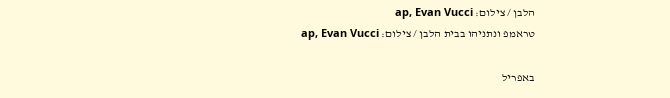הלבן / צילום: ap, Evan Vucci
טראמפ ונתניהו בבית הלבן / צילום: ap, Evan Vucci

באפריל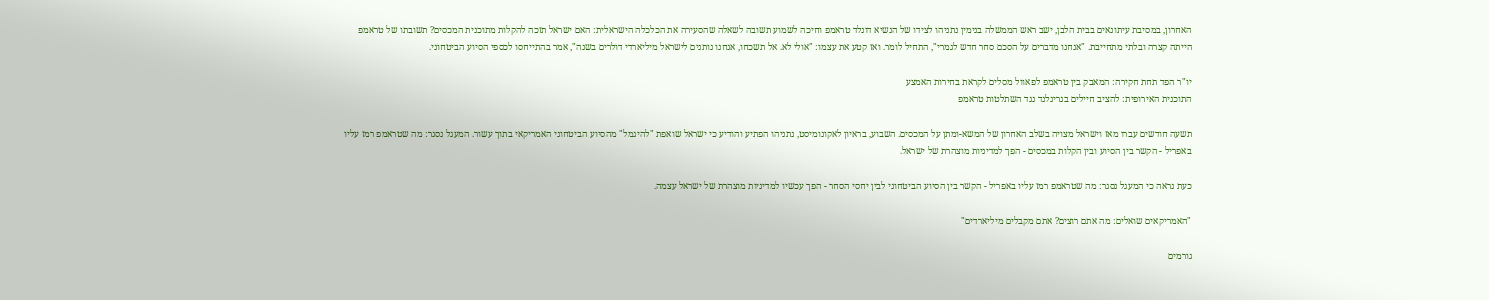האחרון, במסיבת עיתונאים בבית הלבן, ישב ראש הממשלה בנימין נתניהו לצידו של הנשיא דונלד טראמפ וחיכה לשמוע תשובה לשאלה שהסעירה את הכלכלה הישראלית: האם ישראל תזכה להקלות מתוכנית המכסים? תשובתו של טראמפ הייתה קצרה ובלתי מתחייבת. "אנחנו מדברים על הסכם סחר חדש לגמרי", התחיל לומר. ואז קטע את עצמו: "אולי לא. אל תשכחו, אנחנו נותנים לישראל מיליארדי דולרים בשנה", אמר בהתייחסו לכספי הסיוע הביטחוני.

יו"ר הפד תחת חקירה: המאבק בין טראמפ לפאוול מסלים לקראת בחירות האמצע
התוכנית האירופית: להציב חיילים בגרינלנד נגד השתלטות טראמפ

תשעה חודשים עברו מאז וישראל מצויה בשלב האחרון של המשא-ומתן על המכסים. השבוע, בראיון לאקונומיסט, נתניהו הפתיע והודיע כי ישראל שואפת "להיגמל" מהסיוע הביטחוני האמריקאי בתוך עשור. המעגל נסגר: מה שטראמפ רמז עליו באפריל - הקשר בין הסיוע ובין הקלות במכסים - הפך למדיניות מוצהרת של ישראל.

כעת נראה כי המעגל נסגר: מה שטראמפ רמז עליו באפריל - הקשר בין הסיוע הביטחוני לבין יחסי הסחר - הפך עכשיו למדיניות מוצהרת של ישראל עצמה.

"האמריקאים שואלים: מה אתם רוצים? אתם מקבלים מיליארדים"

גורמים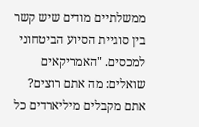ממשלתיים מודים שיש קשר בין סוגיית הסיוע הביטחוני למכסים. "האמריקאים שואלים: מה אתם רוצים? אתם מקבלים מיליארדים כל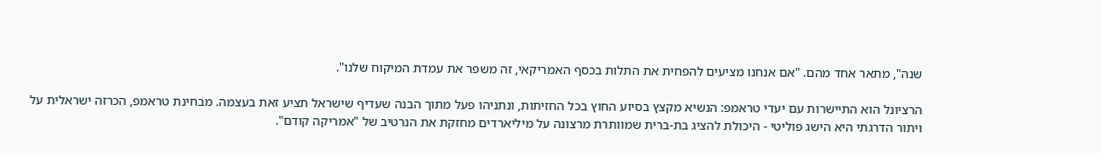שנה", מתאר אחד מהם. "אם אנחנו מציעים להפחית את התלות בכסף האמריקאי, זה משפר את עמדת המיקוח שלנו".

הרציונל הוא התיישרות עם יעדי טראמפ: הנשיא מקצץ בסיוע החוץ בכל החזיתות, ונתניהו פעל מתוך הבנה שעדיף שישראל תציע זאת בעצמה. מבחינת טראמפ, הכרזה ישראלית על ויתור הדרגתי היא הישג פוליטי - היכולת להציג בת-ברית שמוותרת מרצונה על מיליארדים מחזקת את הנרטיב של "אמריקה קודם".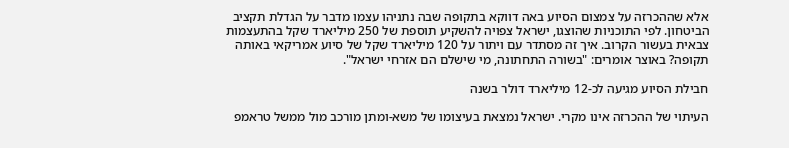אלא שההכרזה על צמצום הסיוע באה דווקא בתקופה שבה נתניהו עצמו מדבר על הגדלת תקציב הביטחון. לפי התוכניות שהוצגו, ישראל צפויה להשקיע תוספת של 250 מיליארד שקל בהתעצמות צבאית בעשור הקרוב. איך זה מסתדר עם ויתור על 120 מיליארד שקל של סיוע אמריקאי באותה תקופה? באוצר אומרים: "בשורה התחתונה, מי שישלם הם אזרחי ישראל".

חבילת הסיוע מגיעה לכ-12 מיליארד דולר בשנה

העיתוי של ההכרזה אינו מקרי. ישראל נמצאת בעיצומו של משא-ומתן מורכב מול ממשל טראמפ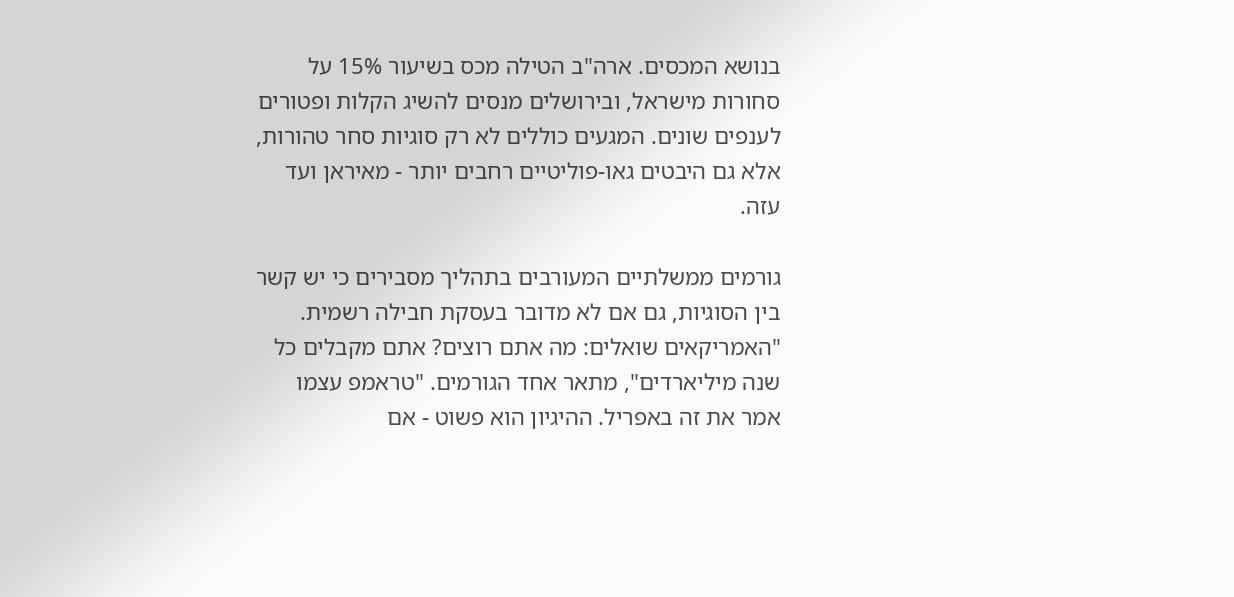בנושא המכסים. ארה"ב הטילה מכס בשיעור 15% על סחורות מישראל, ובירושלים מנסים להשיג הקלות ופטורים לענפים שונים. המגעים כוללים לא רק סוגיות סחר טהורות, אלא גם היבטים גאו-פוליטיים רחבים יותר - מאיראן ועד עזה.

גורמים ממשלתיים המעורבים בתהליך מסבירים כי יש קשר בין הסוגיות, גם אם לא מדובר בעסקת חבילה רשמית. "האמריקאים שואלים: מה אתם רוצים? אתם מקבלים כל שנה מיליארדים", מתאר אחד הגורמים. "טראמפ עצמו אמר את זה באפריל. ההיגיון הוא פשוט - אם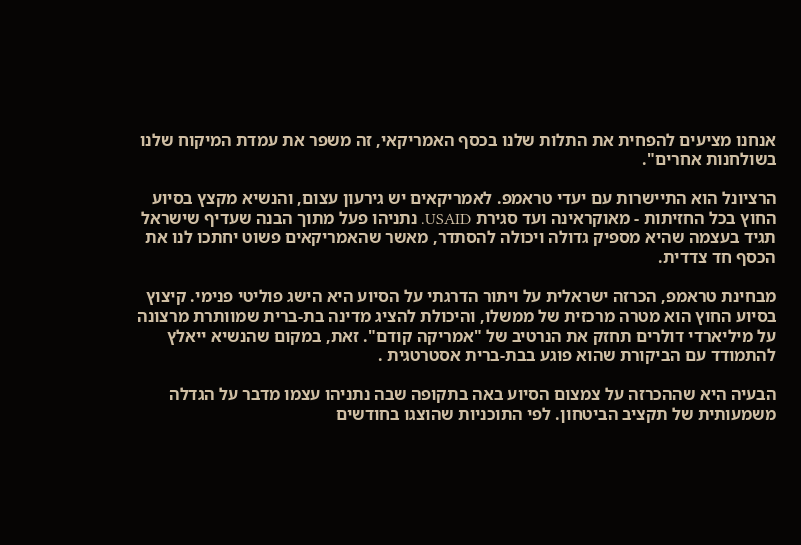אנחנו מציעים להפחית את התלות שלנו בכסף האמריקאי, זה משפר את עמדת המיקוח שלנו בשולחנות אחרים".

הרציונל הוא התיישרות עם יעדי טראמפ. לאמריקאים יש גירעון עצום, והנשיא מקצץ בסיוע החוץ בכל החזיתות - מאוקראינה ועד סגירת USAID. נתניהו פעל מתוך הבנה שעדיף שישראל תגיד בעצמה שהיא מספיק גדולה ויכולה להסתדר, מאשר שהאמריקאים פשוט יחתכו לנו את הכסף חד צדדית.

מבחינת טראמפ, הכרזה ישראלית על ויתור הדרגתי על הסיוע היא הישג פוליטי פנימי. קיצוץ בסיוע החוץ הוא מטרה מרכזית של ממשלו, והיכולת להציג מדינה בת-ברית שמוותרת מרצונה על מיליארדי דולרים תחזק את הנרטיב של "אמריקה קודם". זאת, במקום שהנשיא ייאלץ להתמודד עם הביקורת שהוא פוגע בבת-ברית אסטרטגית .

הבעיה היא שההכרזה על צמצום הסיוע באה בתקופה שבה נתניהו עצמו מדבר על הגדלה משמעותית של תקציב הביטחון. לפי התוכניות שהוצגו בחודשים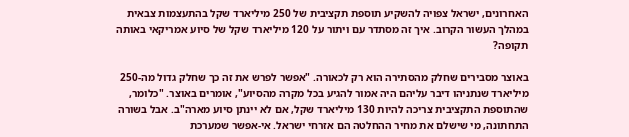האחרונים, ישראל צפויה להשקיע תוספת תקציבית של 250 מיליארד שקל בהתעצמות צבאית במהלך העשור הקרוב. איך זה מסתדר עם ויתור על 120 מיליארד שקל של סיוע אמריקאי באותה תקופה?

באוצר מסבירים שחלק מהסתירה הוא רק לכאורה. "אפשר לפרש את זה כך שחלק גדול מה-250 מיליארד שנתניהו דיבר עליהם היה אמור להגיע בכל מקרה מהסיוע", אומרים באוצר. "כלומר, שהתוספת התקציבית צריכה להיות 130 מיליארד שקל, אם לא יינתן סיוע מארה"ב. אבל בשורה התחתונה, מי שישלם את מחיר ההחלטה הם אזרחי ישראל. אי-אפשר שמערכת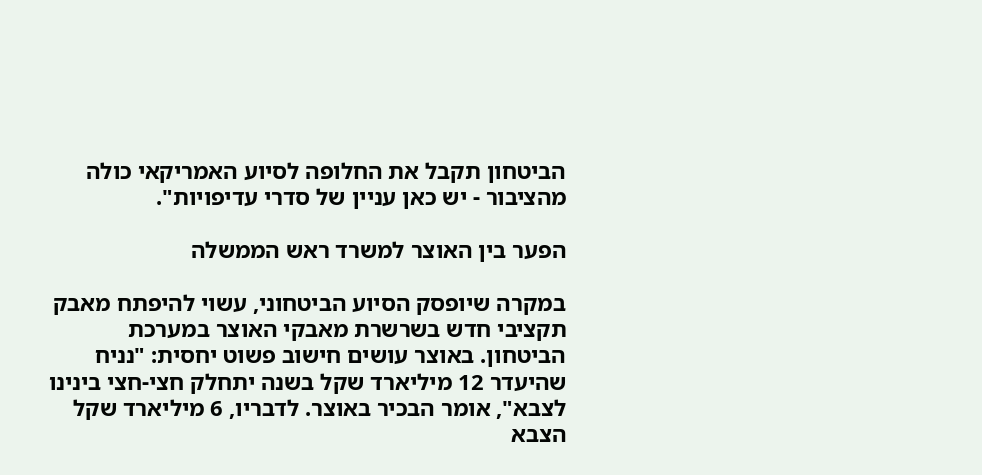הביטחון תקבל את החלופה לסיוע האמריקאי כולה מהציבור - יש כאן עניין של סדרי עדיפויות".

הפער בין האוצר למשרד ראש הממשלה

במקרה שיופסק הסיוע הביטחוני, עשוי להיפתח מאבק תקציבי חדש בשרשרת מאבקי האוצר במערכת הביטחון. באוצר עושים חישוב פשוט יחסית: "נניח שהיעדר 12 מיליארד שקל בשנה יתחלק חצי-חצי בינינו לצבא", אומר הבכיר באוצר. לדבריו, 6 מיליארד שקל הצבא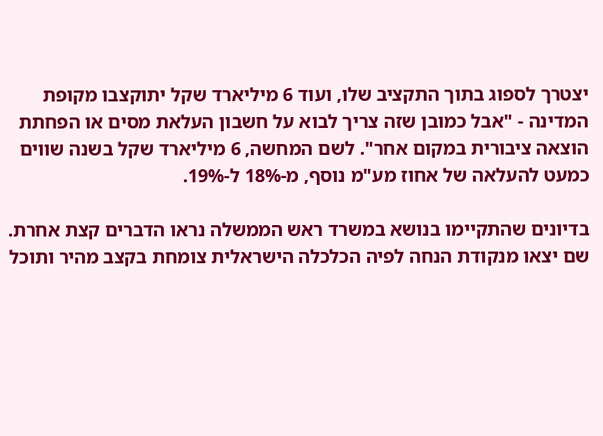יצטרך לספוג בתוך התקציב שלו, ועוד 6 מיליארד שקל יתוקצבו מקופת המדינה - "אבל כמובן שזה צריך לבוא על חשבון העלאת מסים או הפחתת הוצאה ציבורית במקום אחר". לשם המחשה, 6 מיליארד שקל בשנה שווים כמעט להעלאה של אחוז מע"מ נוסף, מ-18% ל-19%.

בדיונים שהתקיימו בנושא במשרד ראש הממשלה נראו הדברים קצת אחרת. שם יצאו מנקודת הנחה לפיה הכלכלה הישראלית צומחת בקצב מהיר ותוכל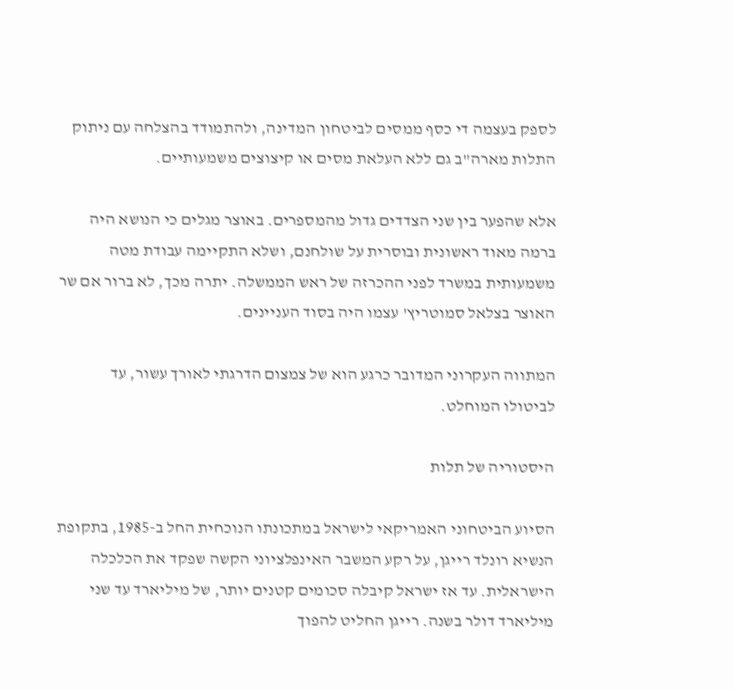לספק בעצמה די כסף ממסים לביטחון המדינה, ולהתמודד בהצלחה עם ניתוק התלות מארה"ב גם ללא העלאת מסים או קיצוצים משמעותיים.

אלא שהפער בין שני הצדדים גדול מהמספרים. באוצר מגלים כי הנושא היה ברמה מאוד ראשונית ובוסרית על שולחנם, ושלא התקיימה עבודת מטה משמעותית במשרד לפני ההכרזה של ראש הממשלה. יתרה מכך, לא ברור אם שר האוצר בצלאל סמוטריץ' עצמו היה בסוד העניינים.

המתווה העקרוני המדובר כרגע הוא של צמצום הדרגתי לאורך עשור, עד לביטולו המוחלט.

היסטוריה של תלות

הסיוע הביטחוני האמריקאי לישראל במתכונתו הנוכחית החל ב-1985, בתקופת הנשיא רונלד רייגן, על רקע המשבר האינפלציוני הקשה שפקד את הכלכלה הישראלית. עד אז ישראל קיבלה סכומים קטנים יותר, של מיליארד עד שני מיליארד דולר בשנה. רייגן החליט להפוך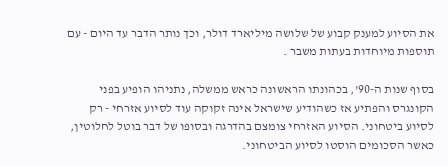את הסיוע למענק קבוע של שלושה מיליארד דולר, וכך נותר הדבר עד היום - עם תוספות מיוחדות בעתות משבר .

בסוף שנות ה-90', בכהונתו הראשונה כראש ממשלה, נתניהו הופיע בפני הקונגרס והפתיע אז כשהודיע שישראל אינה זקוקה עוד לסיוע אזרחי - רק לסיוע ביטחוני. הסיוע האזרחי צומצם בהדרגה ובסופו של דבר בוטל לחלוטין, כאשר הסכומים הוסטו לסיוע הביטחוני.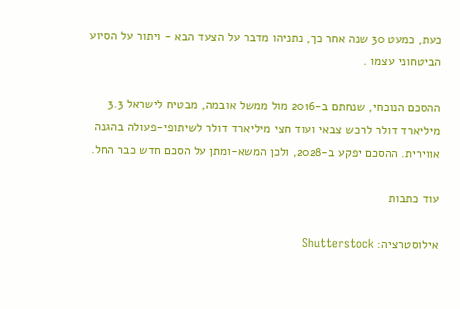כעת, כמעט 30 שנה אחר כך, נתניהו מדבר על הצעד הבא - ויתור על הסיוע הביטחוני עצמו .

ההסכם הנוכחי, שנחתם ב-2016 מול ממשל אובמה, מבטיח לישראל 3.3 מיליארד דולר לרכש צבאי ועוד חצי מיליארד דולר לשיתופי-פעולה בהגנה אווירית. ההסכם יפקע ב-2028, ולכן המשא-ומתן על הסכם חדש כבר החל.

עוד כתבות

אילוסטרציה: Shutterstock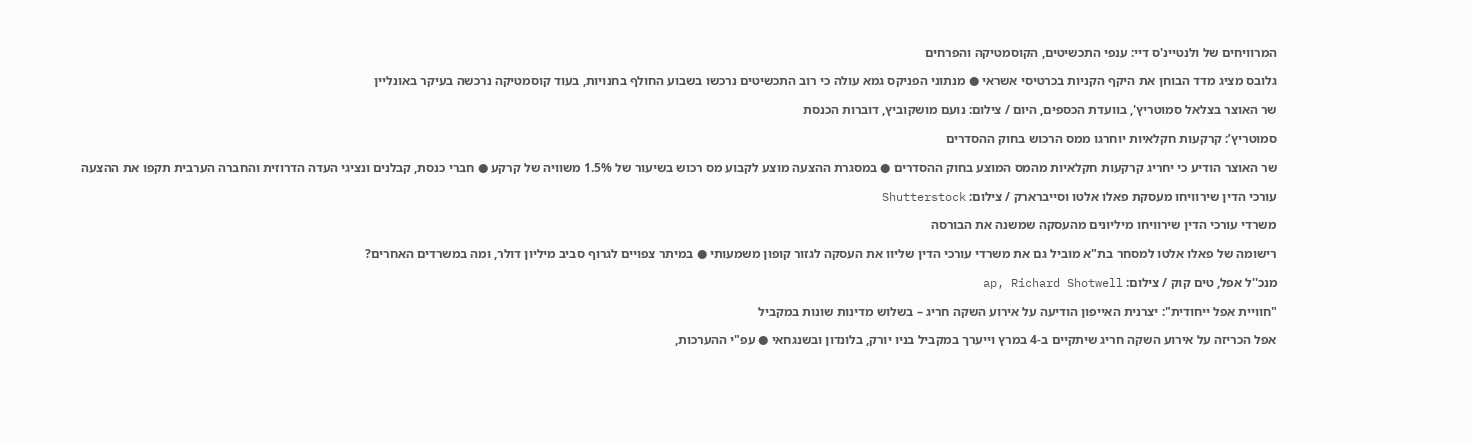המרוויחים של ולנטיינ'ס דיי: ענפי התכשיטים, הקוסמטיקה והפרחים

גלובס מציג מדד הבוחן את היקף הקניות בכרטיסי אשראי ● מנתוני הפניקס גמא עולה כי רוב התכשיטים נרכשו בשבוע החולף בחנויות, בעוד קוסמטיקה נרכשה בעיקר באונליין

שר האוצר בצלאל סמוטריץ', בוועדת הכספים, היום / צילום: נועם מושקוביץ, דוברות הכנסת

סמוטריץ’: קרקעות חקלאיות יוחרגו ממס הרכוש בחוק ההסדרים

שר האוצר הודיע כי יחריג קרקעות חקלאיות מהמס המוצע בחוק ההסדרים ● במסגרת ההצעה מוצע לקבוע מס רכוש בשיעור של 1.5% משוויה של קרקע ● חברי כנסת, קבלנים ונציגי העדה הדרוזית והחברה הערבית תקפו את ההצעה

עורכי הדין שירוויחו מעסקת פאלו אלטו וסייברארק / צילום: Shutterstock

משרדי עורכי הדין שירוויחו מיליונים מהעסקה שמשנה את הבורסה

רישומה של פאלו אלטו למסחר בת"א מוביל גם את משרדי עורכי הדין שליוו את העסקה לגזור קופון משמעותי ● במיתר צפויים לגרוף סביב מיליון דולר, ומה במשרדים האחרים?

מנכ''ל אפל, טים קוק / צילום: ap, Richard Shotwell

"חוויית אפל ייחודית": יצרנית האייפון הודיעה על אירוע השקה חריג – בשלוש מדינות שונות במקביל

אפל הכריזה על אירוע השקה חריג שיתקיים ב-4 במרץ וייערך במקביל בניו יורק, בלונדון ובשנגחאי ● עפ"י ההערכות,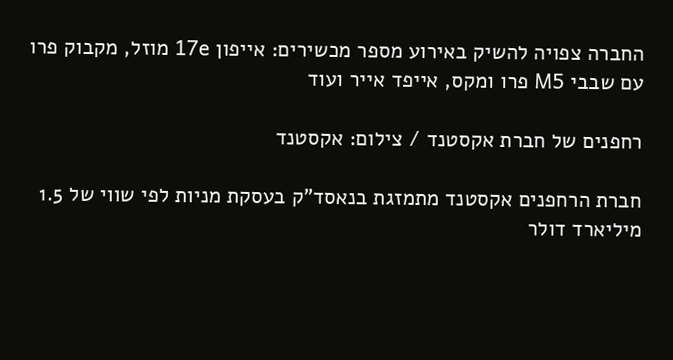החברה צפויה להשיק באירוע מספר מכשירים: אייפון 17e מוזל, מקבוק פרו עם שבבי M5 פרו ומקס, אייפד אייר ועוד

רחפנים של חברת אקסטנד / צילום: אקסטנד

חברת הרחפנים אקסטנד מתמזגת בנאסד"ק בעסקת מניות לפי שווי של 1.5 מיליארד דולר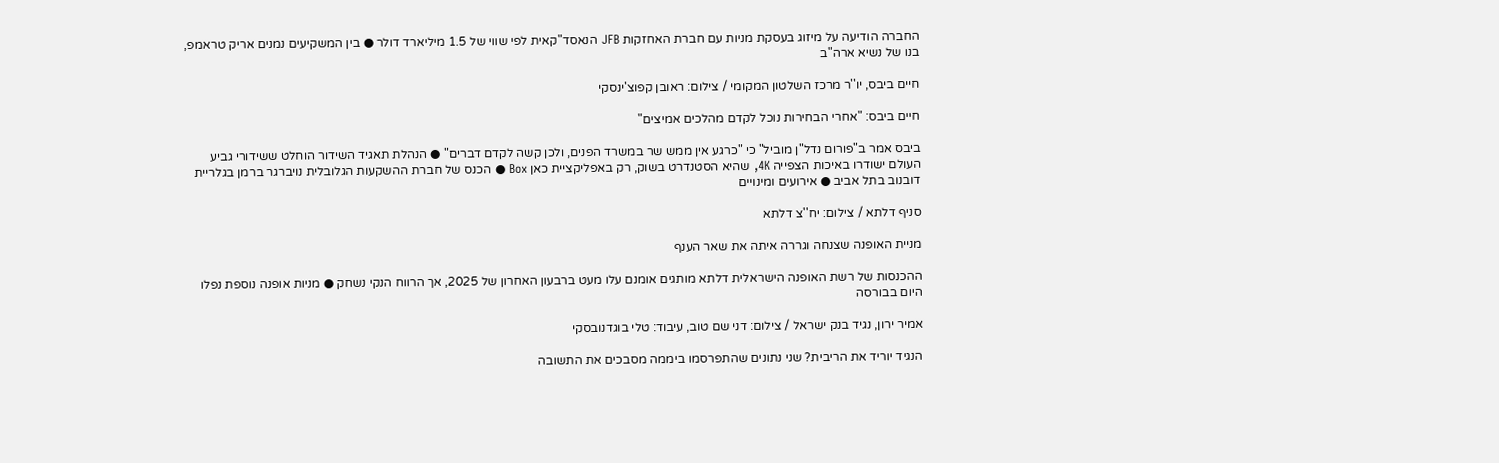החברה הודיעה על מיזוג בעסקת מניות עם חברת האחזקות JFB הנאסד"קאית לפי שווי של 1.5 מיליארד דולר ● בין המשקיעים נמנים אריק טראמפ, בנו של נשיא ארה"ב

חיים ביבס, יו''ר מרכז השלטון המקומי / צילום: ראובן קפוצ'ינסקי

חיים ביבס: "אחרי הבחירות נוכל לקדם מהלכים אמיצים"

ביבס אמר ב"פורום נדל"ן מוביל" כי "כרגע אין ממש שר במשרד הפנים, ולכן קשה לקדם דברים" ● הנהלת תאגיד השידור הוחלט ששידורי גביע העולם ישודרו באיכות הצפייה 4K, שהיא הסטנדרט בשוק, רק באפליקציית כאן Box ● הכנס של חברת ההשקעות הגלובלית נויברגר ברמן בגלריית דובנוב בתל אביב ● אירועים ומינויים

סניף דלתא / צילום: יח''צ דלתא

מניית האופנה שצנחה וגררה איתה את שאר הענף

ההכנסות של רשת האופנה הישראלית דלתא מותגים אומנם עלו מעט ברבעון האחרון של 2025, אך הרווח הנקי נשחק ● מניות אופנה נוספת נפלו היום בבורסה

אמיר ירון, נגיד בנק ישראל / צילום: דני שם טוב, עיבוד: טלי בוגדנובסקי

הנגיד יוריד את הריבית? שני נתונים שהתפרסמו ביממה מסבכים את התשובה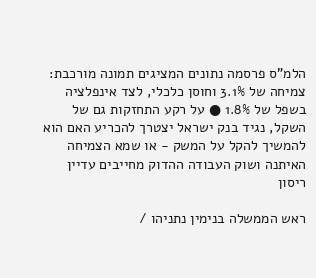הלמ"ס פרסמה נתונים המציגים תמונה מורכבת: צמיחה של 3.1% וחוסן כלכלי, לצד אינפלציה בשפל של 1.8% ● על רקע התחזקות גם של השקל, נגיד בנק ישראל יצטרך להכריע האם הוא להמשיך להקל על המשק - או שמא הצמיחה האיתנה ושוק העבודה ההדוק מחייבים עדיין ריסון

ראש הממשלה בנימין נתניהו /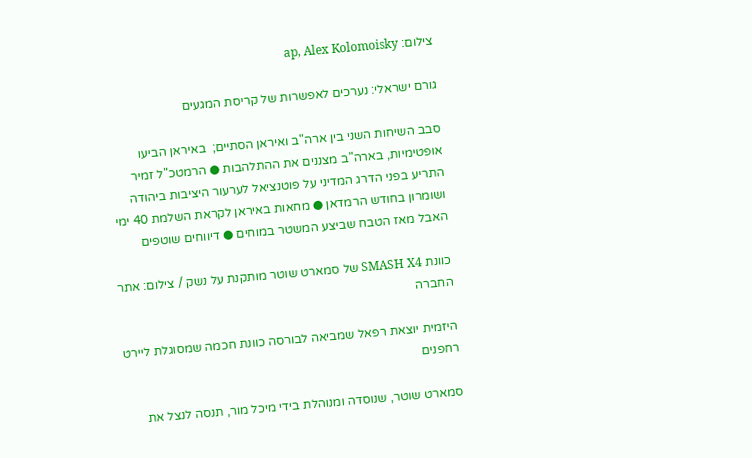צילום: ap, Alex Kolomoisky

גורם ישראלי: נערכים לאפשרות של קריסת המגעים

סבב השיחות השני בין ארה"ב ואיראן הסתיים;  באיראן הביעו אופטימיות, בארה"ב מצננים את ההתלהבות ● הרמטכ"ל זמיר התריע בפני הדרג המדיני על פוטנציאל לערעור היציבות ביהודה ושומרון בחודש הרמדאן ● מחאות באיראן לקראת השלמת 40 ימי האבל מאז הטבח שביצע המשטר במוחים ● דיווחים שוטפים

כוונת SMASH X4 של סמארט שוטר מותקנת על נשק / צילום: אתר החברה

היזמית יוצאת רפאל שמביאה לבורסה כוונת חכמה שמסוגלת ליירט רחפנים

סמארט שוטר, שנוסדה ומנוהלת בידי מיכל מור, תנסה לנצל את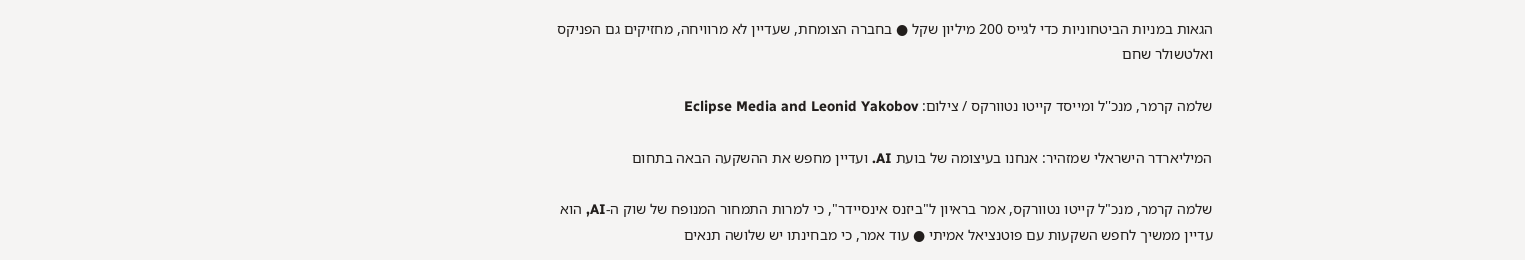הגאות במניות הביטחוניות כדי לגייס 200 מיליון שקל ● בחברה הצומחת, שעדיין לא מרוויחה, מחזיקים גם הפניקס ואלטשולר שחם

שלמה קרמר, מנכ''ל ומייסד קייטו נטוורקס / צילום: Eclipse Media and Leonid Yakobov

המיליארדר הישראלי שמזהיר: אנחנו בעיצומה של בועת AI. ועדיין מחפש את ההשקעה הבאה בתחום

שלמה קרמר, מנכ"ל קייטו נטוורקס, אמר בראיון ל"ביזנס אינסיידר", כי למרות התמחור המנופח של שוק ה-AI, הוא עדיין ממשיך לחפש השקעות עם פוטנציאל אמיתי ● עוד אמר, כי מבחינתו יש שלושה תנאים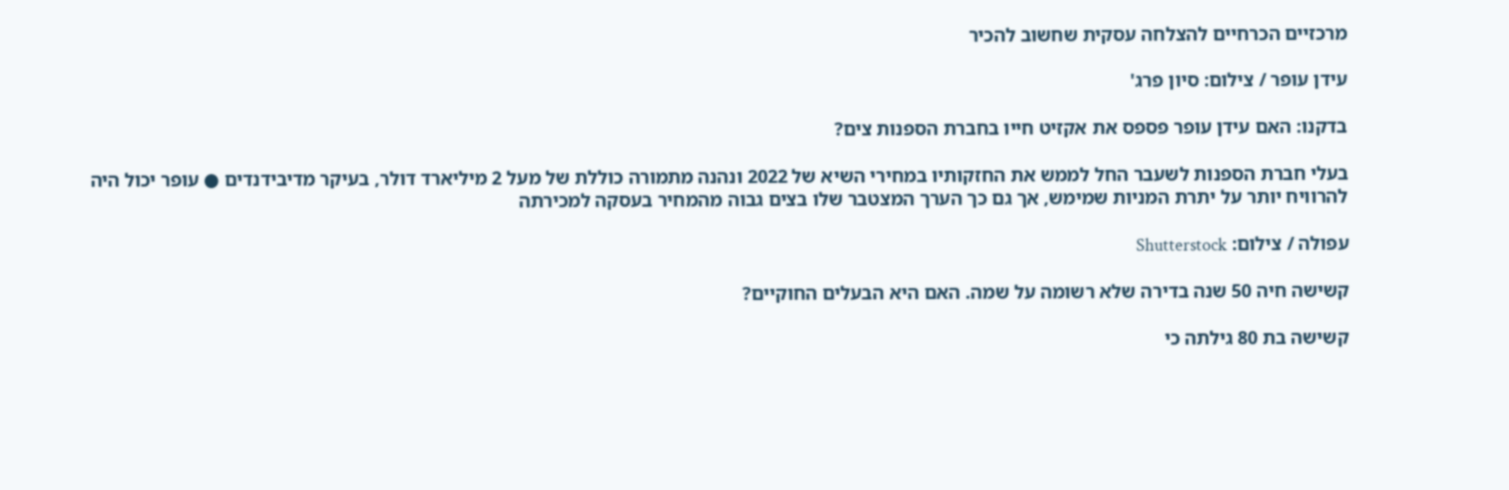מרכזיים הכרחיים להצלחה עסקית שחשוב להכיר

עידן עופר / צילום: סיון פרג'

בדקנו: האם עידן עופר פספס את אקזיט חייו בחברת הספנות צים?

בעלי חברת הספנות לשעבר החל לממש את החזקותיו במחירי השיא של 2022 ונהנה מתמורה כוללת של מעל 2 מיליארד דולר, בעיקר מדיבידנדים ● עופר יכול היה להרוויח יותר על יתרת המניות שמימש, אך גם כך הערך המצטבר שלו בצים גבוה מהמחיר בעסקה למכירתה

עפולה / צילום: Shutterstock

קשישה חיה 50 שנה בדירה שלא רשומה על שמה. האם היא הבעלים החוקיים?

קשישה בת 80 גילתה כי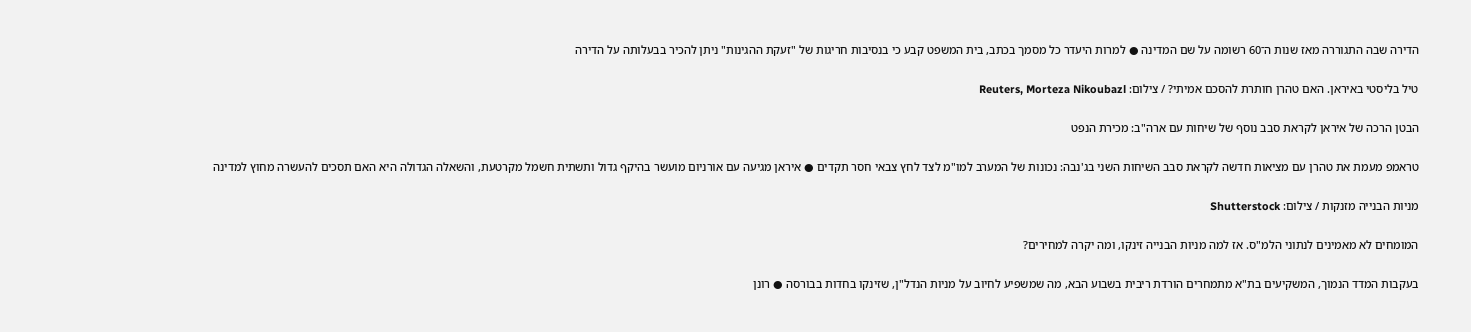הדירה שבה התגוררה מאז שנות ה־60 רשומה על שם המדינה ● למרות היעדר כל מסמך בכתב, בית המשפט קבע כי בנסיבות חריגות של "זעקת ההגינות" ניתן להכיר בבעלותה על הדירה

טיל בליסטי באיראן. האם טהרן חותרת להסכם אמיתי? / צילום: Reuters, Morteza Nikoubazl

הבטן הרכה של איראן לקראת סבב נוסף של שיחות עם ארה"ב: מכירת הנפט

טראמפ מעמת את טהרן עם מציאות חדשה לקראת סבב השיחות השני בג'נבה: נכונות של המערב למו"מ לצד לחץ צבאי חסר תקדים ● איראן מגיעה עם אורניום מועשר בהיקף גדול ותשתית חשמל מקרטעת, והשאלה הגדולה היא האם תסכים להעשרה מחוץ למדינה

מניות הבנייה מזנקות / צילום: Shutterstock

המומחים לא מאמינים לנתוני הלמ"ס. אז למה מניות הבנייה זינקו, ומה יקרה למחירים?

בעקבות המדד הנמוך, המשקיעים בת"א מתמחרים הורדת ריבית בשבוע הבא, מה שמשפיע לחיוב על מניות הנדל"ן, שזינקו בחדות בבורסה ● רונן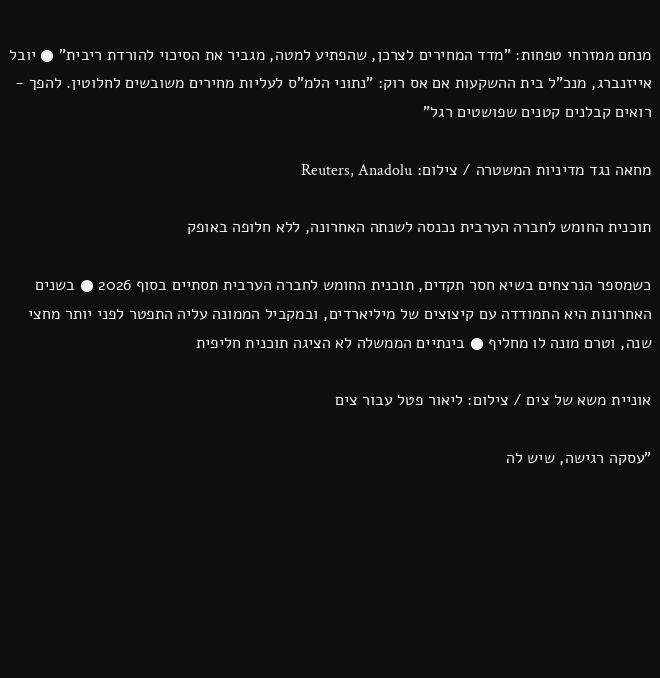מנחם ממזרחי טפחות: "מדד המחירים לצרכן, שהפתיע למטה, מגביר את הסיכוי להורדת ריבית" ● יובל אייזנברג, מנכ"ל בית ההשקעות אם אס רוק: "נתוני הלמ"ס לעליות מחירים משובשים לחלוטין. להפך - רואים קבלנים קטנים שפושטים רגל"

מחאה נגד מדיניות המשטרה / צילום: Reuters, Anadolu

תוכנית החומש לחברה הערבית נכנסה לשנתה האחרונה, ללא חלופה באופק

כשמספר הנרצחים בשיא חסר תקדים, תוכנית החומש לחברה הערבית תסתיים בסוף 2026 ● בשנים האחרונות היא התמודדה עם קיצוצים של מיליארדים, ובמקביל הממונה עליה התפטר לפני יותר מחצי שנה, וטרם מונה לו מחליף ● בינתיים הממשלה לא הציגה תוכנית חליפית

אוניית משא של צים / צילום: ליאור פטל עבור צים

"עסקה רגישה, שיש לה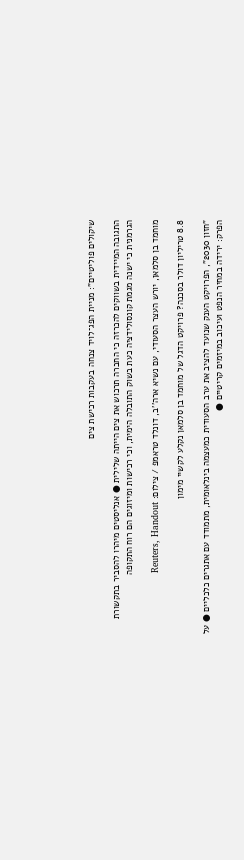שיקולים פוליטיים": מניית הפג־לויד צנחה בעקבות רכישת צים

התגובה המיידית בשווקים להכרזה כי החברה תרכוש את צים הייתה שלילית ● אנליסטים מיהרו להסביר בתקשורת הגרמנית כי ישנה מגמת קונסולידציה כעת בשוק התובלה הימית, וכי רכישות ומיזוגים הם רוח התקופה

מוחמד בן סלמאן, יורש העצר הסעודי, עם נשיא ארה''ב, דונלד טראמפ / צילום: Reuters, Handout

8.8 טריליון דולר בסכנה? פרויקט הדגל של מוחמד בן סלמאן נקלע לקשיי מימון

"חזון 2030", הפרויקט הענק שנועד להציב את ערב הסעודית כמעצמה בינלאומית, מתמודד עם אתגרים כלכליים ● על הפרק: ירידה במחיר הנפט ועיכוב במיזמים קריטיים ●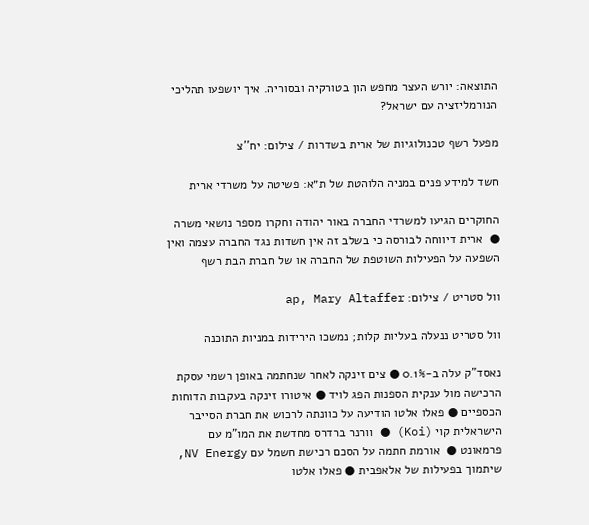התוצאה: יורש העצר מחפש הון בטורקיה ובסוריה. איך יושפעו תהליכי הנורמליזציה עם ישראל?

מפעל רשף טכנולוגיות של ארית בשדרות / צילום: יח''צ

חשד למידע פנים במניה הלוהטת של ת״א: פשיטה על משרדי ארית

החוקרים הגיעו למשרדי החברה באור יהודה וחקרו מספר נושאי משרה ●  ארית דיווחה לבורסה כי בשלב זה אין חשדות נגד החברה עצמה ואין השפעה על הפעילות השוטפת של החברה או של חברת הבת רשף

וול סטריט / צילום: ap, Mary Altaffer

וול סטריט ננעלה בעליות קלות; נמשכו הירידות במניות התוכנה

נאסד"ק עלה ב-0.1% ● צים זינקה לאחר שנחתמה באופן רשמי עסקת הרכישה מול ענקית הספנות הפג לויד ● איטורו זינקה בעקבות הדוחות הכספיים ● פאלו אלטו הודיעה על כוונתה לרכוש את חברת הסייבר הישראלית קוי (Koi) ● וורנר ברדרס מחדשת את המו"מ עם פרמאונט ●  אורמת חתמה על הסכם רכישת חשמל עם NV Energy, שיתמוך בפעילות של אלאפבית ● פאלו אלטו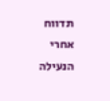תדווח אחרי הנעילה